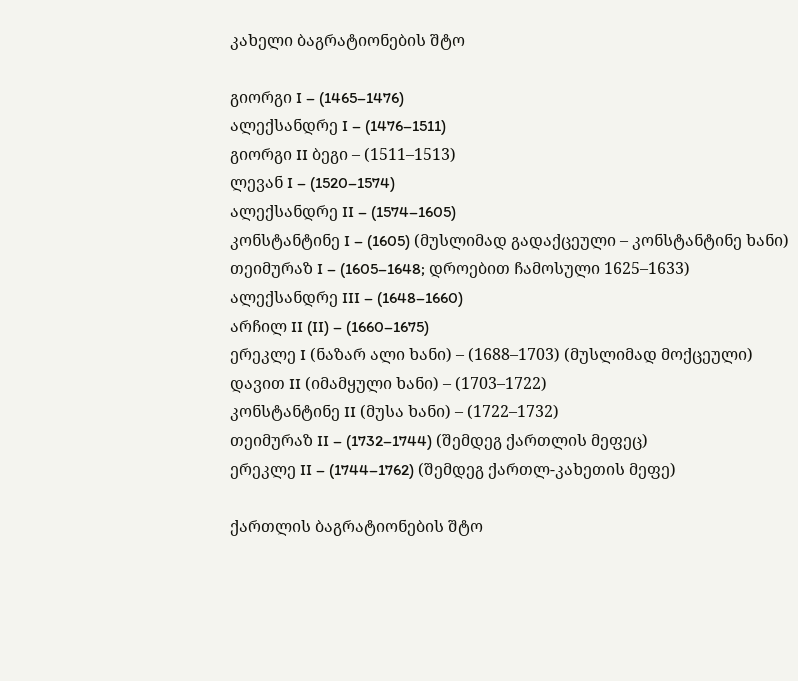კახელი ბაგრატიონების შტო

გიორგი I – (1465–1476)
ალექსანდრე I – (1476–1511)
გიორგი II ბეგი – (1511–1513)
ლევან I – (1520–1574)
ალექსანდრე II – (1574–1605)
კონსტანტინე I – (1605) (მუსლიმად გადაქცეული – კონსტანტინე ხანი)
თეიმურაზ I – (1605–1648; დროებით ჩამოსული 1625–1633)
ალექსანდრე III – (1648–1660)
არჩილ II (II) – (1660–1675)
ერეკლე I (ნაზარ ალი ხანი) – (1688–1703) (მუსლიმად მოქცეული)
დავით II (იმამყული ხანი) – (1703–1722)
კონსტანტინე II (მუსა ხანი) – (1722–1732)
თეიმურაზ II – (1732–1744) (შემდეგ ქართლის მეფეც)
ერეკლე II – (1744–1762) (შემდეგ ქართლ-კახეთის მეფე)

ქართლის ბაგრატიონების შტო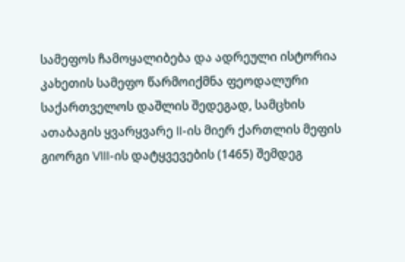სამეფოს ჩამოყალიბება და ადრეული ისტორია
კახეთის სამეფო წარმოიქმნა ფეოდალური საქართველოს დაშლის შედეგად, სამცხის ათაბაგის ყვარყვარე II-ის მიერ ქართლის მეფის გიორგი VIII-ის დატყვევების (1465) შემდეგ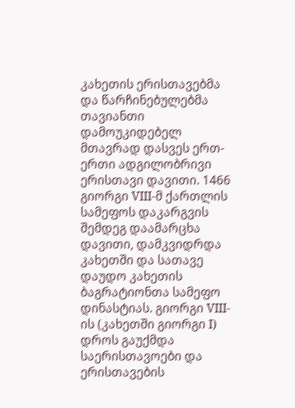კახეთის ერისთავებმა და წარჩინებულებმა თავიანთი დამოუკიდებელ მთავრად დასვეს ერთ-ერთი ადგილობრივი ერისთავი დავითი. 1466 გიორგი VIII-მ ქართლის სამეფოს დაკარგვის შემდეგ დაამარცხა დავითი, დამკვიდრდა კახეთში და სათავე დაუდო კახეთის ბაგრატიონთა სამეფო დინასტიას. გიორგი VIII-ის (კახეთში გიორგი I) დროს გაუქმდა საერისთავოები და ერისთავების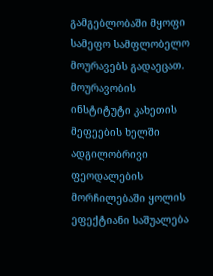გამგებლობაში მყოფი სამეფო სამფლობელო მოურავებს გადაეცათ. მოურავობის ინსტიტუტი კახეთის მეფეების ხელში ადგილობრივი ფეოდალების მორჩილებაში ყოლის ეფექტიანი საშუალება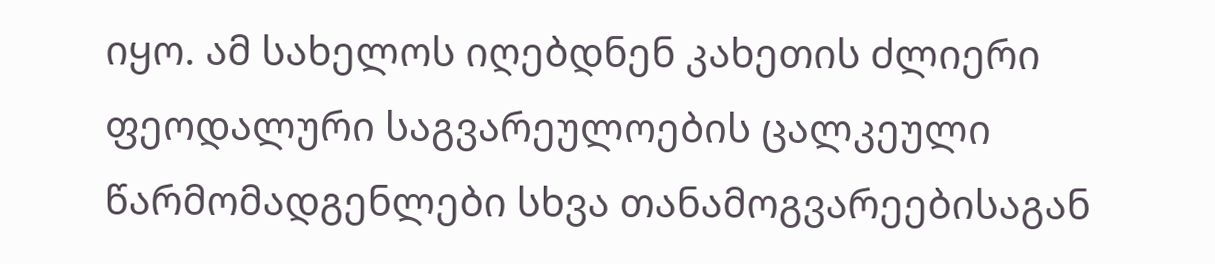იყო. ამ სახელოს იღებდნენ კახეთის ძლიერი ფეოდალური საგვარეულოების ცალკეული წარმომადგენლები სხვა თანამოგვარეებისაგან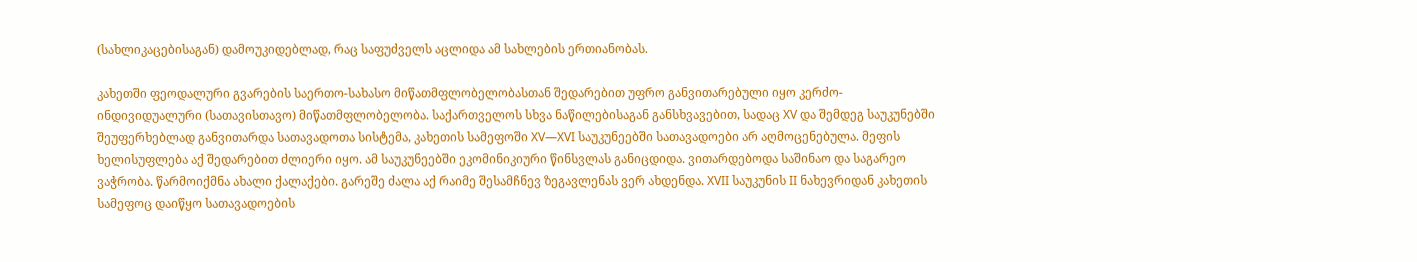(სახლიკაცებისაგან) დამოუკიდებლად, რაც საფუძველს აცლიდა ამ სახლების ერთიანობას.

კახეთში ფეოდალური გვარების საერთო-სახასო მიწათმფლობელობასთან შედარებით უფრო განვითარებული იყო კერძო-ინდივიდუალური (სათავისთავო) მიწათმფლობელობა. საქართველოს სხვა ნაწილებისაგან განსხვავებით, სადაც XV და შემდეგ საუკუნებში შეუფერხებლად განვითარდა სათავადოთა სისტემა, კახეთის სამეფოში XV—XVI საუკუნეებში სათავადოები არ აღმოცენებულა. მეფის ხელისუფლება აქ შედარებით ძლიერი იყო. ამ საუკუნეებში ეკომინიკიური წინსვლას განიცდიდა. ვითარდებოდა საშინაო და საგარეო ვაჭრობა. წარმოიქმნა ახალი ქალაქები. გარეშე ძალა აქ რაიმე შესამჩნევ ზეგავლენას ვერ ახდენდა. XVII საუკუნის II ნახევრიდან კახეთის სამეფოც დაიწყო სათავადოების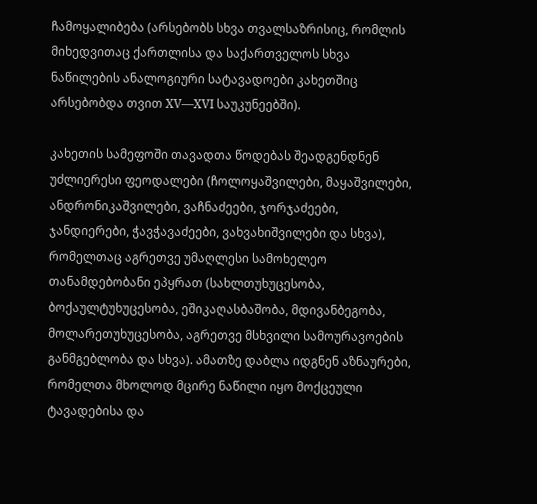ჩამოყალიბება (არსებობს სხვა თვალსაზრისიც, რომლის მიხედვითაც ქართლისა და საქართველოს სხვა ნაწილების ანალოგიური სატავადოები კახეთშიც არსებობდა თვით XV—XVI საუკუნეებში).

კახეთის სამეფოში თავადთა წოდებას შეადგენდნენ უძლიერესი ფეოდალები (ჩოლოყაშვილები, მაყაშვილები, ანდრონიკაშვილები, ვაჩნაძეები, ჯორჯაძეები, ჯანდიერები, ჭავჭავაძეები, ვახვახიშვილები და სხვა), რომელთაც აგრეთვე უმაღლესი სამოხელეო თანამდებობანი ეპყრათ (სახლთუხუცესობა, ბოქაულტუხუცესობა, ეშიკაღასბაშობა, მდივანბეგობა, მოლარეთუხუცესობა, აგრეთვე მსხვილი სამოურავოების განმგებლობა და სხვა). ამათზე დაბლა იდგნენ აზნაურები, რომელთა მხოლოდ მცირე ნაწილი იყო მოქცეული ტავადებისა და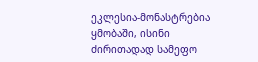ეკლესია-მონასტრებია ყმობაში, ისინი ძირითადად სამეფო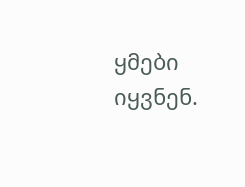ყმები იყვნენ.